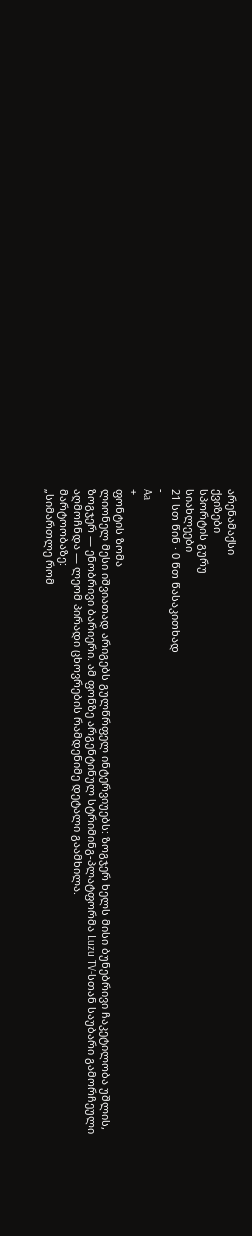არენამაქსი
ქვიზები
სპორტის გურუ
სიახლეები
21 სთ წინ · 0 წთ წასაკითხად
-
Aa
+
ფონტის ზომა
ლიონელ მესი იშვიათად არიგებს გულწრფელ ინტერვიუებს: ზოგჯერ ხელს მისი ბუნებრივი ჩაკეტილობა უშლის, ზოგჯერ — ენობრივი ბარიერი. ამ ფონზე არგენტინულ სტრიმინგ-პლატფორმა Luzu TV-სთან საუბარი გამორჩეული აღმოჩნდა — ლეომ პირადი ცხოვრების რამდენიმე დეტალი გაამხილა.
მარტოობაზე:
„სიმართლე რომ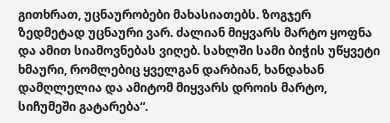გითხრათ, უცნაურობები მახასიათებს. ზოგჯერ ზედმეტად უცნაური ვარ. ძალიან მიყვარს მარტო ყოფნა და ამით სიამოვნებას ვიღებ. სახლში სამი ბიჭის უწყვეტი ხმაური, რომლებიც ყველგან დარბიან, ხანდახან დამღლელია და ამიტომ მიყვარს დროის მარტო, სიჩუმეში გატარება“.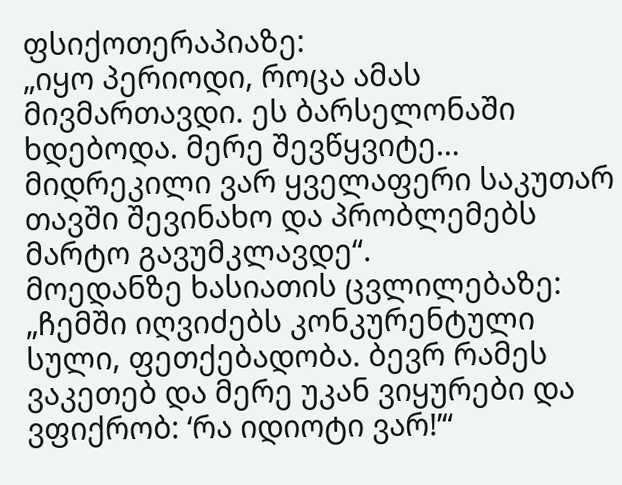ფსიქოთერაპიაზე:
„იყო პერიოდი, როცა ამას მივმართავდი. ეს ბარსელონაში ხდებოდა. მერე შევწყვიტე… მიდრეკილი ვარ ყველაფერი საკუთარ თავში შევინახო და პრობლემებს მარტო გავუმკლავდე“.
მოედანზე ხასიათის ცვლილებაზე:
„ჩემში იღვიძებს კონკურენტული სული, ფეთქებადობა. ბევრ რამეს ვაკეთებ და მერე უკან ვიყურები და ვფიქრობ: ‘რა იდიოტი ვარ!’“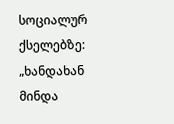სოციალურ ქსელებზე:
„ხანდახან მინდა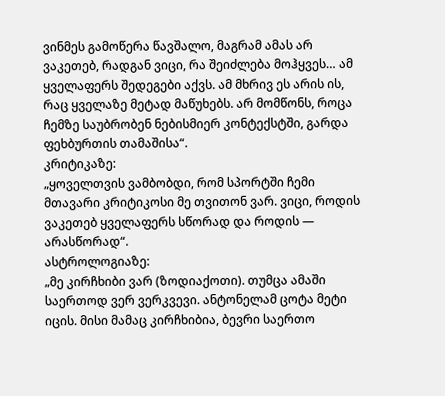ვინმეს გამოწერა წავშალო, მაგრამ ამას არ ვაკეთებ, რადგან ვიცი, რა შეიძლება მოჰყვეს… ამ ყველაფერს შედეგები აქვს. ამ მხრივ ეს არის ის, რაც ყველაზე მეტად მაწუხებს. არ მომწონს, როცა ჩემზე საუბრობენ ნებისმიერ კონტექსტში, გარდა ფეხბურთის თამაშისა“.
კრიტიკაზე:
„ყოველთვის ვამბობდი, რომ სპორტში ჩემი მთავარი კრიტიკოსი მე თვითონ ვარ. ვიცი, როდის ვაკეთებ ყველაფერს სწორად და როდის — არასწორად“.
ასტროლოგიაზე:
„მე კირჩხიბი ვარ (ზოდიაქოთი). თუმცა ამაში საერთოდ ვერ ვერკვევი. ანტონელამ ცოტა მეტი იცის. მისი მამაც კირჩხიბია, ბევრი საერთო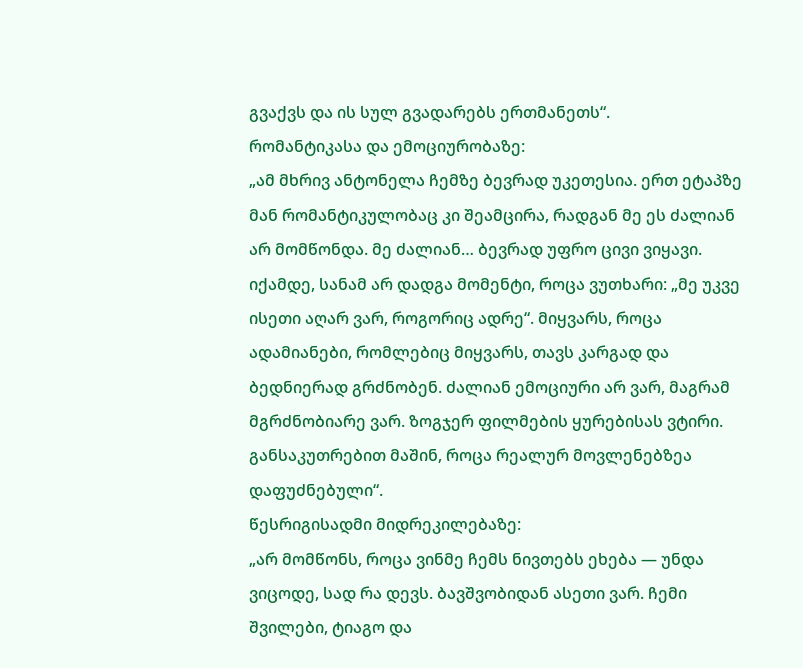გვაქვს და ის სულ გვადარებს ერთმანეთს“.
რომანტიკასა და ემოციურობაზე:
„ამ მხრივ ანტონელა ჩემზე ბევრად უკეთესია. ერთ ეტაპზე მან რომანტიკულობაც კი შეამცირა, რადგან მე ეს ძალიან არ მომწონდა. მე ძალიან… ბევრად უფრო ცივი ვიყავი. იქამდე, სანამ არ დადგა მომენტი, როცა ვუთხარი: „მე უკვე ისეთი აღარ ვარ, როგორიც ადრე“. მიყვარს, როცა ადამიანები, რომლებიც მიყვარს, თავს კარგად და ბედნიერად გრძნობენ. ძალიან ემოციური არ ვარ, მაგრამ მგრძნობიარე ვარ. ზოგჯერ ფილმების ყურებისას ვტირი. განსაკუთრებით მაშინ, როცა რეალურ მოვლენებზეა დაფუძნებული“.
წესრიგისადმი მიდრეკილებაზე:
„არ მომწონს, როცა ვინმე ჩემს ნივთებს ეხება — უნდა ვიცოდე, სად რა დევს. ბავშვობიდან ასეთი ვარ. ჩემი შვილები, ტიაგო და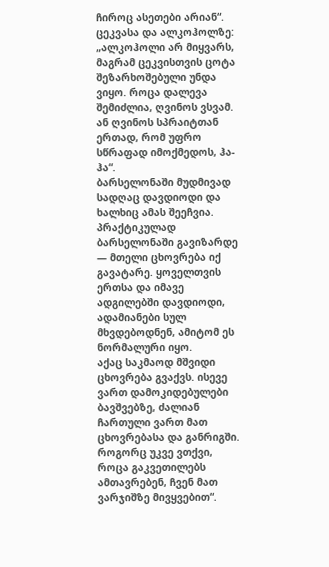ჩიროც ასეთები არიან“.
ცეკვასა და ალკოჰოლზე:
„ალკოჰოლი არ მიყვარს, მაგრამ ცეკვისთვის ცოტა შეზარხოშებული უნდა ვიყო. როცა დალევა შემიძლია, ღვინოს ვსვამ. ან ღვინოს სპრაიტთან ერთად, რომ უფრო სწრაფად იმოქმედოს, ჰა-ჰა“.
ბარსელონაში მუდმივად სადღაც დავდიოდი და ხალხიც ამას შეეჩვია. პრაქტიკულად ბარსელონაში გავიზარდე — მთელი ცხოვრება იქ გავატარე. ყოველთვის ერთსა და იმავე ადგილებში დავდიოდი, ადამიანები სულ მხვდებოდნენ, ამიტომ ეს ნორმალური იყო.
აქაც საკმაოდ მშვიდი ცხოვრება გვაქვს. ისევე ვართ დამოკიდებულები ბავშვებზე, ძალიან ჩართული ვართ მათ ცხოვრებასა და განრიგში. როგორც უკვე ვთქვი, როცა გაკვეთილებს ამთავრებენ, ჩვენ მათ ვარჯიშზე მივყვებით“.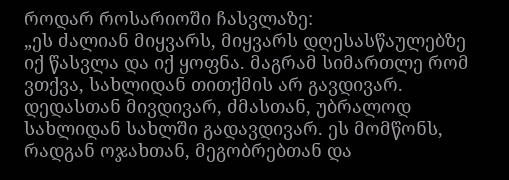როდარ როსარიოში ჩასვლაზე:
„ეს ძალიან მიყვარს, მიყვარს დღესასწაულებზე იქ წასვლა და იქ ყოფნა. მაგრამ სიმართლე რომ ვთქვა, სახლიდან თითქმის არ გავდივარ. დედასთან მივდივარ, ძმასთან, უბრალოდ სახლიდან სახლში გადავდივარ. ეს მომწონს, რადგან ოჯახთან, მეგობრებთან და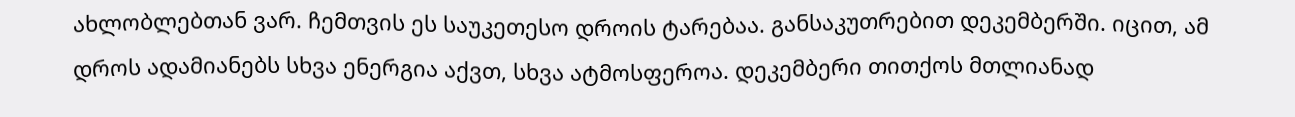ახლობლებთან ვარ. ჩემთვის ეს საუკეთესო დროის ტარებაა. განსაკუთრებით დეკემბერში. იცით, ამ დროს ადამიანებს სხვა ენერგია აქვთ, სხვა ატმოსფეროა. დეკემბერი თითქოს მთლიანად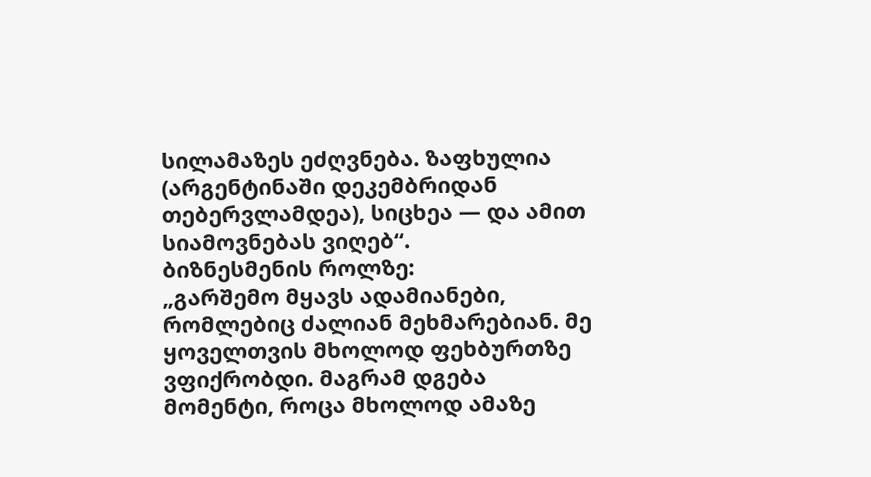სილამაზეს ეძღვნება. ზაფხულია (არგენტინაში დეკემბრიდან თებერვლამდეა), სიცხეა — და ამით სიამოვნებას ვიღებ“.
ბიზნესმენის როლზე:
„გარშემო მყავს ადამიანები, რომლებიც ძალიან მეხმარებიან. მე ყოველთვის მხოლოდ ფეხბურთზე ვფიქრობდი. მაგრამ დგება მომენტი, როცა მხოლოდ ამაზე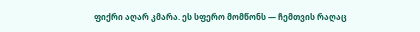ფიქრი აღარ კმარა. ეს სფერო მომწონს — ჩემთვის რაღაც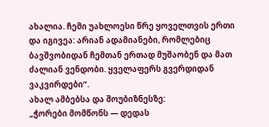ახალია. ჩემი უახლოესი წრე ყოველთვის ერთი და იგივეა: არიან ადამიანები, რომლებიც ბავშვობიდან ჩემთან ერთად მუშაობენ და მათ ძალიან ვენდობი. ყველაფერს გვერდიდან ვაკვირდები“.
ახალ ამბებსა და შოუბიზნესზე:
„ჭორები მომწონს — დედას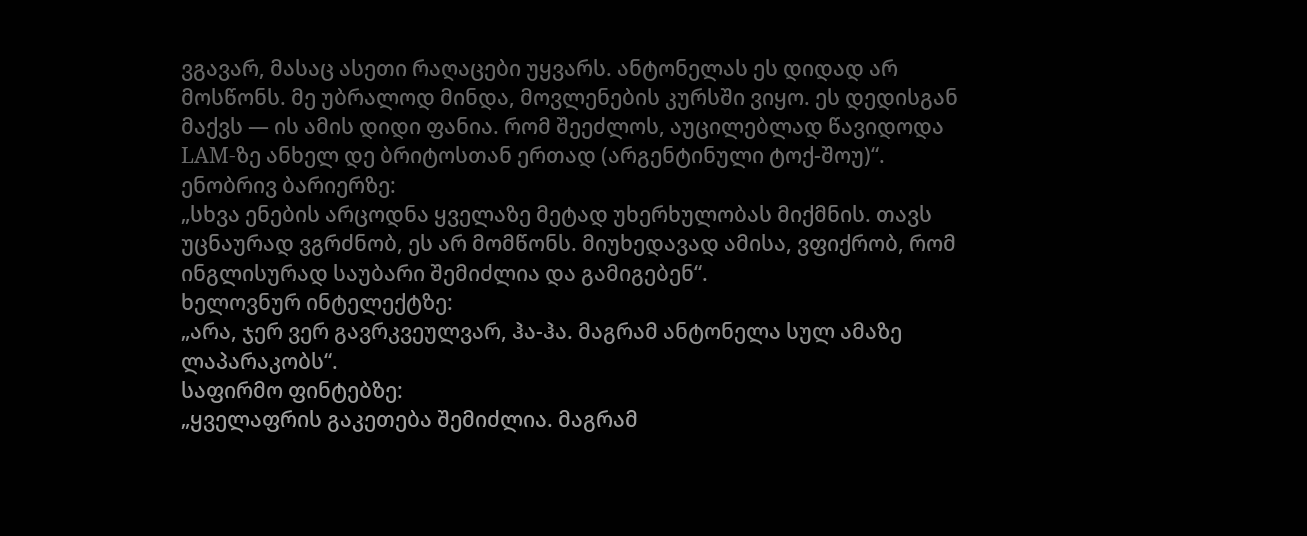ვგავარ, მასაც ასეთი რაღაცები უყვარს. ანტონელას ეს დიდად არ მოსწონს. მე უბრალოდ მინდა, მოვლენების კურსში ვიყო. ეს დედისგან მაქვს — ის ამის დიდი ფანია. რომ შეეძლოს, აუცილებლად წავიდოდა LAM-ზე ანხელ დე ბრიტოსთან ერთად (არგენტინული ტოქ-შოუ)“.
ენობრივ ბარიერზე:
„სხვა ენების არცოდნა ყველაზე მეტად უხერხულობას მიქმნის. თავს უცნაურად ვგრძნობ, ეს არ მომწონს. მიუხედავად ამისა, ვფიქრობ, რომ ინგლისურად საუბარი შემიძლია და გამიგებენ“.
ხელოვნურ ინტელექტზე:
„არა, ჯერ ვერ გავრკვეულვარ, ჰა-ჰა. მაგრამ ანტონელა სულ ამაზე ლაპარაკობს“.
საფირმო ფინტებზე:
„ყველაფრის გაკეთება შემიძლია. მაგრამ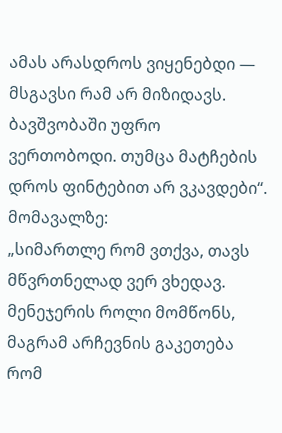ამას არასდროს ვიყენებდი — მსგავსი რამ არ მიზიდავს. ბავშვობაში უფრო ვერთობოდი. თუმცა მატჩების დროს ფინტებით არ ვკავდები“.
მომავალზე:
„სიმართლე რომ ვთქვა, თავს მწვრთნელად ვერ ვხედავ. მენეჯერის როლი მომწონს, მაგრამ არჩევნის გაკეთება რომ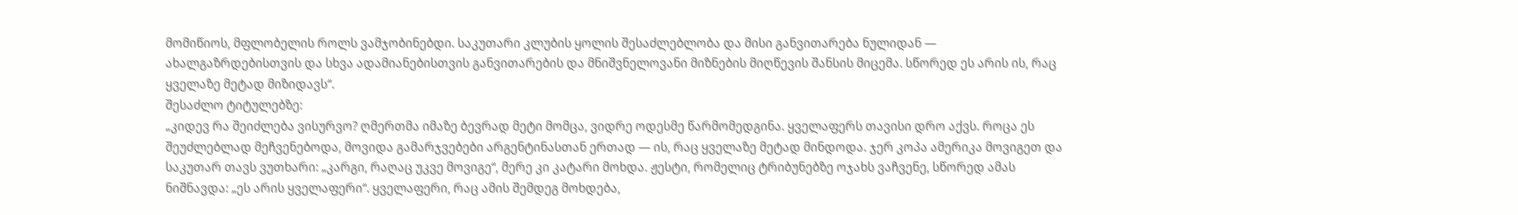მომიწიოს, მფლობელის როლს ვამჯობინებდი. საკუთარი კლუბის ყოლის შესაძლებლობა და მისი განვითარება ნულიდან — ახალგაზრდებისთვის და სხვა ადამიანებისთვის განვითარების და მნიშვნელოვანი მიზნების მიღწევის შანსის მიცემა. სწორედ ეს არის ის, რაც ყველაზე მეტად მიზიდავს“.
შესაძლო ტიტულებზე:
„კიდევ რა შეიძლება ვისურვო? ღმერთმა იმაზე ბევრად მეტი მომცა, ვიდრე ოდესმე წარმომედგინა. ყველაფერს თავისი დრო აქვს. როცა ეს შეუძლებლად მეჩვენებოდა, მოვიდა გამარჯვებები არგენტინასთან ერთად — ის, რაც ყველაზე მეტად მინდოდა. ჯერ კოპა ამერიკა მოვიგეთ და საკუთარ თავს ვუთხარი: „კარგი, რაღაც უკვე მოვიგე“, მერე კი კატარი მოხდა. ჟესტი, რომელიც ტრიბუნებზე ოჯახს ვაჩვენე, სწორედ ამას ნიშნავდა: „ეს არის ყველაფერი“. ყველაფერი, რაც ამის შემდეგ მოხდება,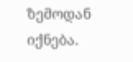ზემოდან იქნება.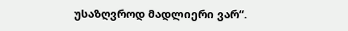უსაზღვროდ მადლიერი ვარ“.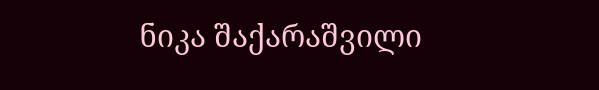ნიკა შაქარაშვილი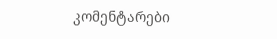კომენტარები